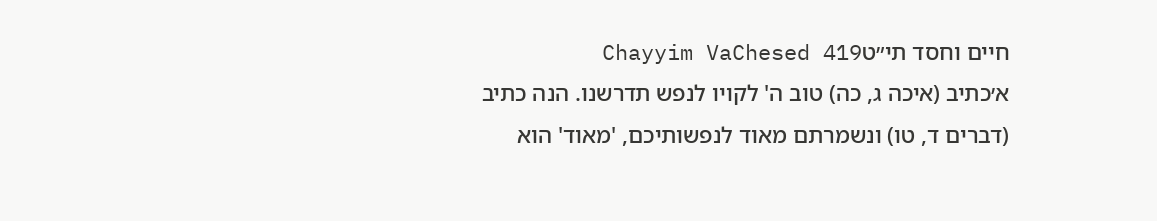חיים וחסד תי״טChayyim VaChesed 419
א׳כתיב (איכה ג, כה) טוב ה' לקויו לנפש תדרשנו. הנה כתיב (דברים ד, טו) ונשמרתם מאוד לנפשותיכם, 'מאוד' הוא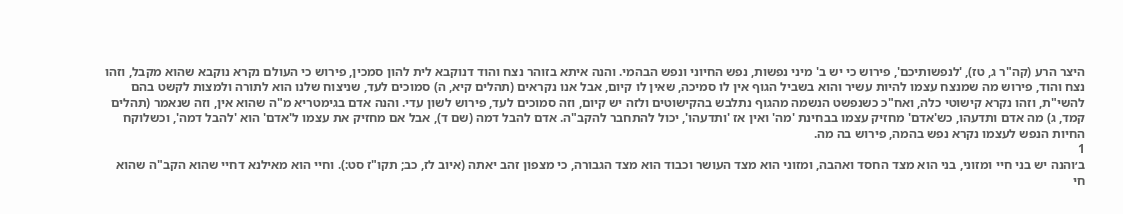היצר הרע (קה"ר ג, טז), 'לנפשותיכם', פירוש כי יש ב' מיני נפשות, נפש החיוני ונפש הבהמי. והנה איתא בזוהר נצח והוד דנוקבא לית להון סמכין, פירוש כי העולם נקרא נוקבא שהוא מקבל, וזהו נצח והוד, פירוש מה שמנצח עצמו להיות עשיר והוא בשביל הגוף אין לו סמיכה, שאין לו קיום, אבל אנו נקראים (תהלים קיא, ה) סמוכים לעד, שניצוח שלנו הוא לתורה ולמצות לקשט בהם להשי"ת, וזהו נקרא קישוטי כלה, ואח"כ כשנפשט הנשמה מהגוף נתלבש בהקישוטים ולזה יש קיום, וזה סמוכים לעד, פירוש לשון עדי. והנה אדם בגימטריא מ"ה שהוא אין, וזה שנאמר (תהלים קמד, ג) מה אדם ותדעהו, כש'אדם' מחזיק עצמו בבחינת 'מה' ואין אז 'ותדעהו', יכול להתחבר להקב"ה. אדם להבל דמה (שם ד), אבל אם מחזיק את עצמו ל'אדם' הוא 'להבל דמה', וכשלוקח החיות הנפש לעצמו נקרא נפש בהמה, פירוש בה מה.
1
ב׳והנה יש בני חיי ומזוני, בני הוא מצד החסד ואהבה, ומזוני הוא מצד העושר וכבוד הוא מצד הגבורה, כי מצפון זהב יאתה (איוב לז, כב; תקו"ז סט:). וחיי הוא מאילנא דחיי שהוא הקב"ה שהוא חי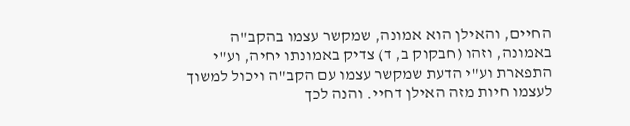החיים, והאילן הוא אמונה, שמקשר עצמו בהקב"ה באמונה, וזהו (חבקוק ב, ד) צדיק באמונתו יחיה, וע"י התפארת וע"י הדעת שמקשר עצמו עם הקב"ה ויכול למשוך לעצמו חיות מזה האילן דחיי. והנה לכך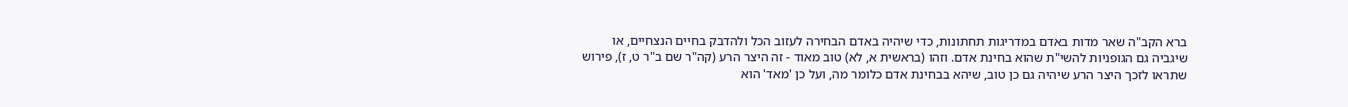ברא הקב"ה שאר מדות באדם במדריגות תחתונות, כדי שיהיה באדם הבחירה לעזוב הכל ולהדבק בחיים הנצחיים, או שיגביה גם הגופניות להשי"ת שהוא בחינת אדם. וזהו (בראשית א, לא) טוב מאוד - זה היצר הרע (קה"ר שם ב"ר ט, ז), פירוש שתראו לזכך היצר הרע שיהיה גם כן טוב, שיהא בבחינת אדם כלומר מה, ועל כן 'מאד' הוא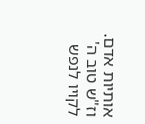אותיות אדם. וז"ש טוב ה' לקויו לנפש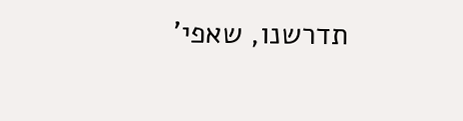תדרשנו, שאפי'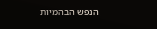הנפש הבהמיות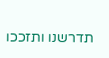תדרשנו ותזככו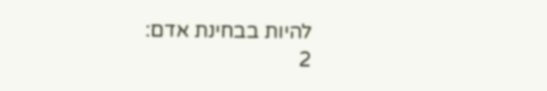להיות בבחינת אדם:
2